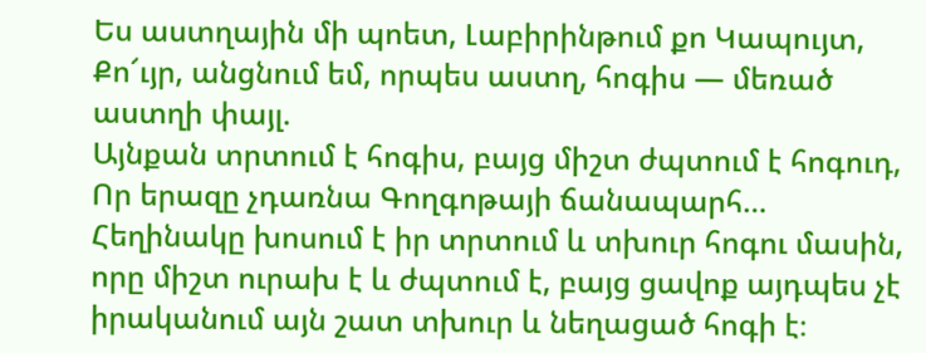Ես աստղային մի պոետ, Լաբիրինթում քո Կապույտ,
Քո՜ւյր, անցնում եմ, որպես աստղ, հոգիս — մեռած աստղի փայլ.
Այնքան տրտում է հոգիս, բայց միշտ ժպտում է հոգուդ,
Որ երազը չդառնա Գողգոթայի ճանապարհ…
Հեղինակը խոսում է իր տրտում և տխուր հոգու մասին, որը միշտ ուրախ է և ժպտում է, բայց ցավոք այդպես չէ իրականում այն շատ տխուր և նեղացած հոգի է։